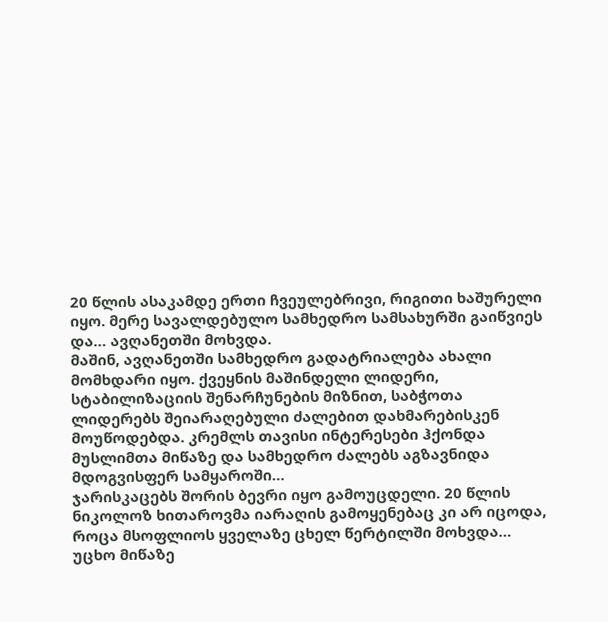20 წლის ასაკამდე ერთი ჩვეულებრივი, რიგითი ხაშურელი იყო. მერე სავალდებულო სამხედრო სამსახურში გაიწვიეს და… ავღანეთში მოხვდა.
მაშინ, ავღანეთში სამხედრო გადატრიალება ახალი მომხდარი იყო. ქვეყნის მაშინდელი ლიდერი, სტაბილიზაციის შენარჩუნების მიზნით, საბჭოთა ლიდერებს შეიარაღებული ძალებით დახმარებისკენ მოუწოდებდა. კრემლს თავისი ინტერესები ჰქონდა მუსლიმთა მიწაზე და სამხედრო ძალებს აგზავნიდა მდოგვისფერ სამყაროში…
ჯარისკაცებს შორის ბევრი იყო გამოუცდელი. 20 წლის ნიკოლოზ ხითაროვმა იარაღის გამოყენებაც კი არ იცოდა, როცა მსოფლიოს ყველაზე ცხელ წერტილში მოხვდა…
უცხო მიწაზე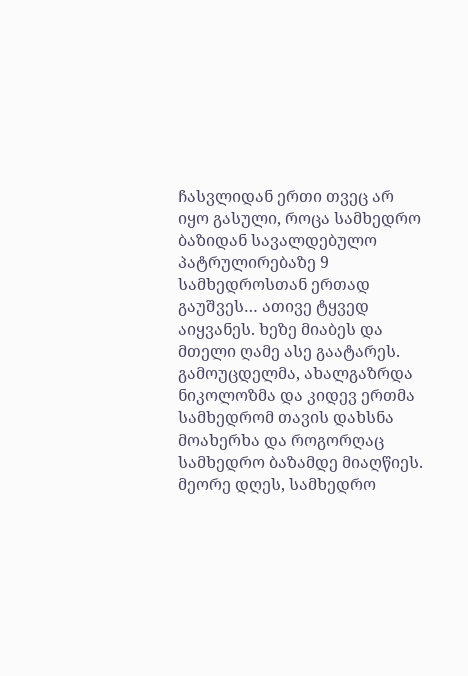ჩასვლიდან ერთი თვეც არ იყო გასული, როცა სამხედრო ბაზიდან სავალდებულო პატრულირებაზე 9 სამხედროსთან ერთად გაუშვეს… ათივე ტყვედ აიყვანეს. ხეზე მიაბეს და მთელი ღამე ასე გაატარეს. გამოუცდელმა, ახალგაზრდა ნიკოლოზმა და კიდევ ერთმა სამხედრომ თავის დახსნა მოახერხა და როგორღაც სამხედრო ბაზამდე მიაღწიეს.
მეორე დღეს, სამხედრო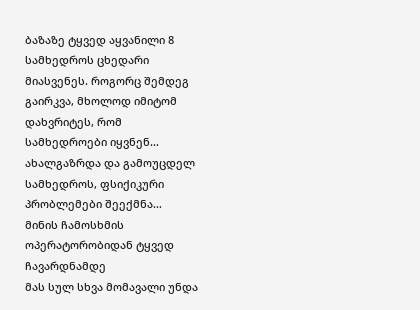ბაზაზე ტყვედ აყვანილი 8 სამხედროს ცხედარი მიასვენეს. როგორც შემდეგ გაირკვა, მხოლოდ იმიტომ დახვრიტეს, რომ სამხედროები იყვნენ… ახალგაზრდა და გამოუცდელ სამხედროს, ფსიქიკური პრობლემები შეექმნა…
მინის ჩამოსხმის ოპერატორობიდან ტყვედ ჩავარდნამდე
მას სულ სხვა მომავალი უნდა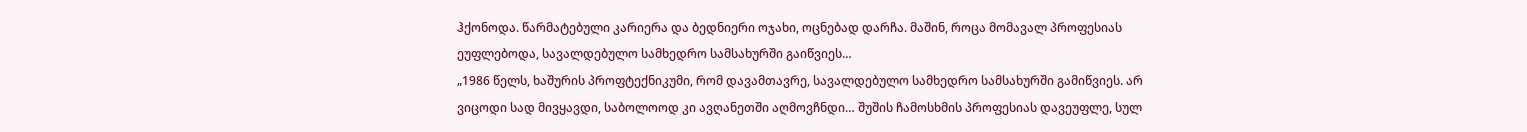ჰქონოდა. წარმატებული კარიერა და ბედნიერი ოჯახი, ოცნებად დარჩა. მაშინ, როცა მომავალ პროფესიას ეუფლებოდა, სავალდებულო სამხედრო სამსახურში გაიწვიეს…
„1986 წელს, ხაშურის პროფტექნიკუმი, რომ დავამთავრე, სავალდებულო სამხედრო სამსახურში გამიწვიეს. არ ვიცოდი სად მივყავდი, საბოლოოდ კი ავღანეთში აღმოვჩნდი… შუშის ჩამოსხმის პროფესიას დავეუფლე, სულ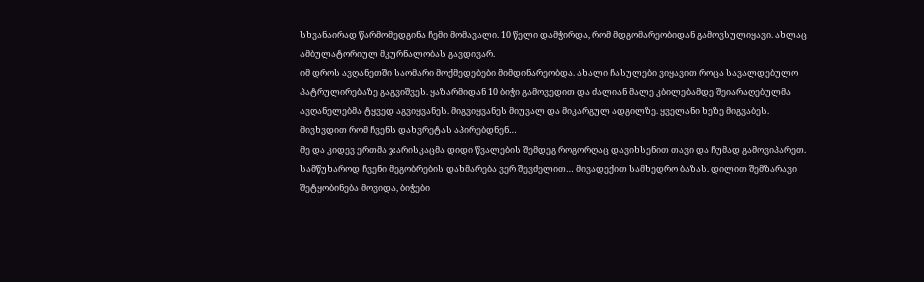სხვანაირად წარმომედგინა ჩემი მომავალი. 10 წელი დამჭირდა, რომ მდგომარეობიდან გამოვსულიყავი. ახლაც ამბულატორიულ მკურნალობას გავდივარ.
იმ დროს ავღანეთში საომარი მოქმედებები მიმდინარეობდა. ახალი ჩასულები ვიყავით როცა სავალდებულო პატრულირებაზე გაგვიშვეს. ყაზარმიდან 10 ბიჭი გამოვედით და ძალიან მალე კბილებამდე შეიარაღებულმა ავღანელებმა ტყვედ აგვიყვანეს. მიგვიყვანეს მიუვალ და მიკარგულ ადგილზე. ყველანი ხეზე მიგვაბეს. მივხვდით რომ ჩვენს დახვრეტას აპირებდნენ…
მე და კიდევ ერთმა ჯარისკაცმა დიდი წვალების შემდეგ როგორღაც დავიხსენით თავი და ჩუმად გამოვიპარეთ. სამწუხაროდ ჩვენი მეგობრების დახმარება ვერ შევძელით… მივადექით სამხედრო ბაზას. დილით შემზარავი შეტყობინება მოვიდა, ბიჭები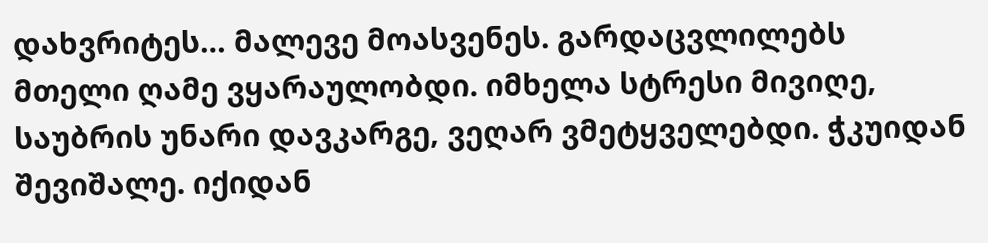დახვრიტეს… მალევე მოასვენეს. გარდაცვლილებს მთელი ღამე ვყარაულობდი. იმხელა სტრესი მივიღე, საუბრის უნარი დავკარგე, ვეღარ ვმეტყველებდი. ჭკუიდან შევიშალე. იქიდან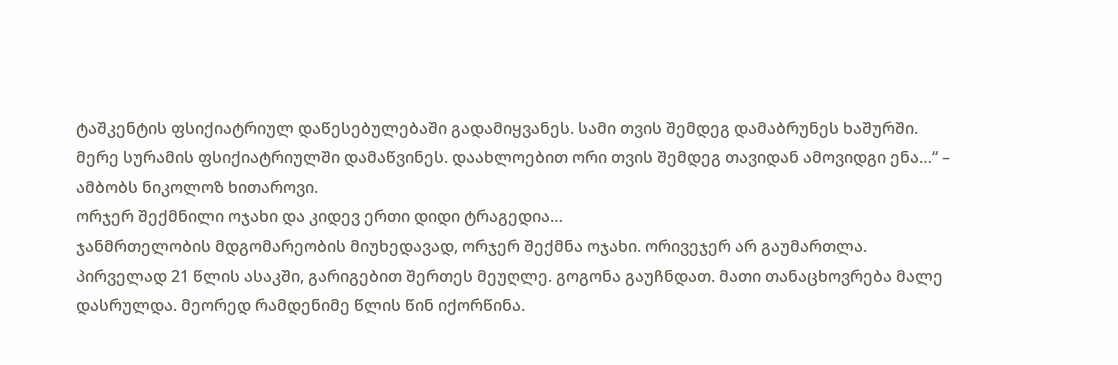ტაშკენტის ფსიქიატრიულ დაწესებულებაში გადამიყვანეს. სამი თვის შემდეგ დამაბრუნეს ხაშურში. მერე სურამის ფსიქიატრიულში დამაწვინეს. დაახლოებით ორი თვის შემდეგ თავიდან ამოვიდგი ენა…“ – ამბობს ნიკოლოზ ხითაროვი.
ორჯერ შექმნილი ოჯახი და კიდევ ერთი დიდი ტრაგედია…
ჯანმრთელობის მდგომარეობის მიუხედავად, ორჯერ შექმნა ოჯახი. ორივეჯერ არ გაუმართლა. პირველად 21 წლის ასაკში, გარიგებით შერთეს მეუღლე. გოგონა გაუჩნდათ. მათი თანაცხოვრება მალე დასრულდა. მეორედ რამდენიმე წლის წინ იქორწინა.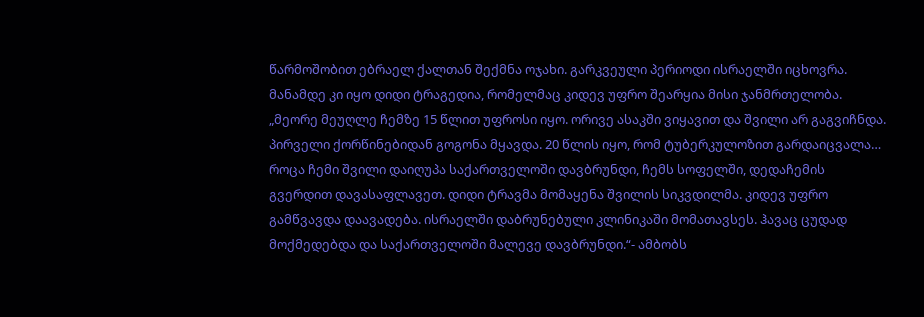წარმოშობით ებრაელ ქალთან შექმნა ოჯახი. გარკვეული პერიოდი ისრაელში იცხოვრა. მანამდე კი იყო დიდი ტრაგედია, რომელმაც კიდევ უფრო შეარყია მისი ჯანმრთელობა.
„მეორე მეუღლე ჩემზე 15 წლით უფროსი იყო. ორივე ასაკში ვიყავით და შვილი არ გაგვიჩნდა. პირველი ქორწინებიდან გოგონა მყავდა. 20 წლის იყო, რომ ტუბერკულოზით გარდაიცვალა… როცა ჩემი შვილი დაიღუპა საქართველოში დავბრუნდი, ჩემს სოფელში, დედაჩემის გვერდით დავასაფლავეთ. დიდი ტრავმა მომაყენა შვილის სიკვდილმა. კიდევ უფრო გამწვავდა დაავადება. ისრაელში დაბრუნებული კლინიკაში მომათავსეს. ჰავაც ცუდად მოქმედებდა და საქართველოში მალევე დავბრუნდი.“- ამბობს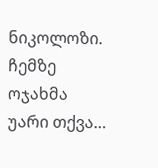ნიკოლოზი.
ჩემზე ოჯახმა უარი თქვა…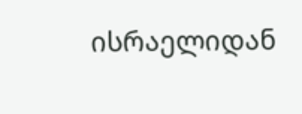ისრაელიდან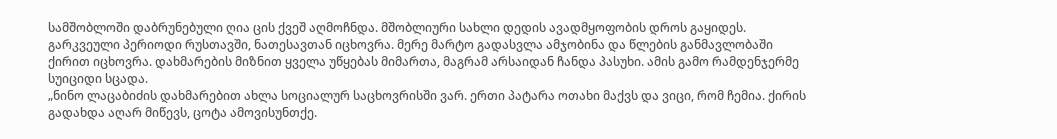სამშობლოში დაბრუნებული ღია ცის ქვეშ აღმოჩნდა. მშობლიური სახლი დედის ავადმყოფობის დროს გაყიდეს. გარკვეული პერიოდი რუსთავში, ნათესავთან იცხოვრა. მერე მარტო გადასვლა ამჯობინა და წლების განმავლობაში ქირით იცხოვრა. დახმარების მიზნით ყველა უწყებას მიმართა, მაგრამ არსაიდან ჩანდა პასუხი. ამის გამო რამდენჯერმე სუიციდი სცადა.
„ნინო ლაცაბიძის დახმარებით ახლა სოციალურ საცხოვრისში ვარ. ერთი პატარა ოთახი მაქვს და ვიცი, რომ ჩემია. ქირის გადახდა აღარ მიწევს, ცოტა ამოვისუნთქე.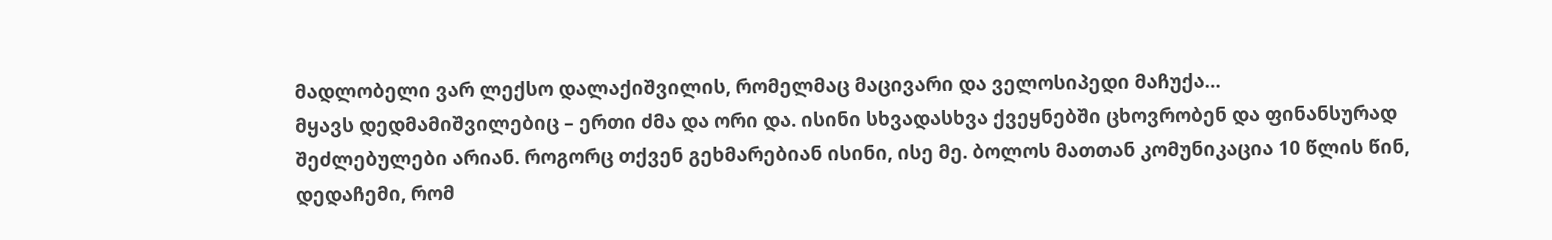მადლობელი ვარ ლექსო დალაქიშვილის, რომელმაც მაცივარი და ველოსიპედი მაჩუქა…
მყავს დედმამიშვილებიც – ერთი ძმა და ორი და. ისინი სხვადასხვა ქვეყნებში ცხოვრობენ და ფინანსურად შეძლებულები არიან. როგორც თქვენ გეხმარებიან ისინი, ისე მე. ბოლოს მათთან კომუნიკაცია 10 წლის წინ, დედაჩემი, რომ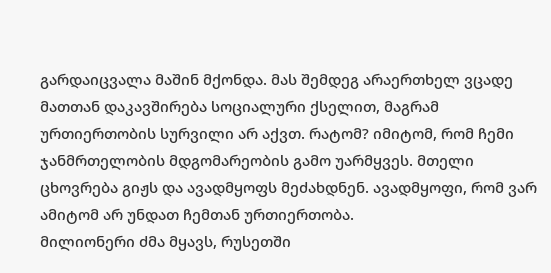გარდაიცვალა მაშინ მქონდა. მას შემდეგ არაერთხელ ვცადე მათთან დაკავშირება სოციალური ქსელით, მაგრამ ურთიერთობის სურვილი არ აქვთ. რატომ? იმიტომ, რომ ჩემი ჯანმრთელობის მდგომარეობის გამო უარმყვეს. მთელი ცხოვრება გიჟს და ავადმყოფს მეძახდნენ. ავადმყოფი, რომ ვარ ამიტომ არ უნდათ ჩემთან ურთიერთობა.
მილიონერი ძმა მყავს, რუსეთში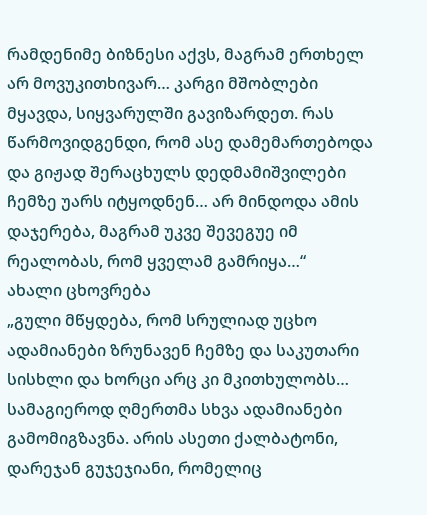რამდენიმე ბიზნესი აქვს, მაგრამ ერთხელ არ მოვუკითხივარ… კარგი მშობლები მყავდა, სიყვარულში გავიზარდეთ. რას წარმოვიდგენდი, რომ ასე დამემართებოდა და გიჟად შერაცხულს დედმამიშვილები ჩემზე უარს იტყოდნენ… არ მინდოდა ამის დაჯერება, მაგრამ უკვე შევეგუე იმ რეალობას, რომ ყველამ გამრიყა…“
ახალი ცხოვრება
„გული მწყდება, რომ სრულიად უცხო ადამიანები ზრუნავენ ჩემზე და საკუთარი სისხლი და ხორცი არც კი მკითხულობს… სამაგიეროდ ღმერთმა სხვა ადამიანები გამომიგზავნა. არის ასეთი ქალბატონი, დარეჯან გუჯეჯიანი, რომელიც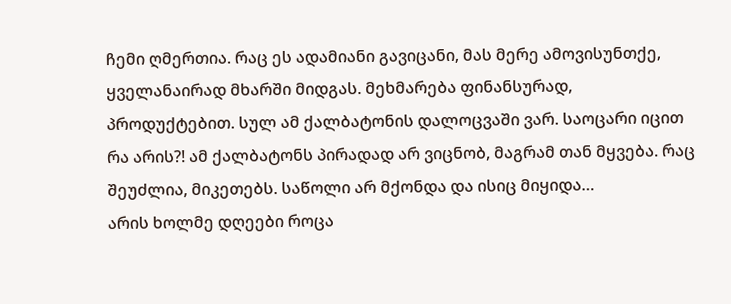ჩემი ღმერთია. რაც ეს ადამიანი გავიცანი, მას მერე ამოვისუნთქე, ყველანაირად მხარში მიდგას. მეხმარება ფინანსურად, პროდუქტებით. სულ ამ ქალბატონის დალოცვაში ვარ. საოცარი იცით რა არის?! ამ ქალბატონს პირადად არ ვიცნობ, მაგრამ თან მყვება. რაც შეუძლია, მიკეთებს. საწოლი არ მქონდა და ისიც მიყიდა…
არის ხოლმე დღეები როცა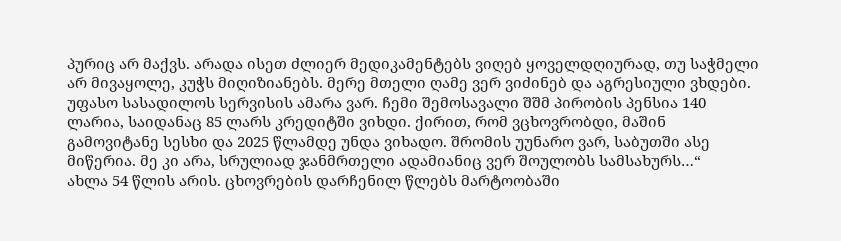პურიც არ მაქვს. არადა ისეთ ძლიერ მედიკამენტებს ვიღებ ყოველდღიურად, თუ საჭმელი არ მივაყოლე, კუჭს მიღიზიანებს. მერე მთელი ღამე ვერ ვიძინებ და აგრესიული ვხდები. უფასო სასადილოს სერვისის ამარა ვარ. ჩემი შემოსავალი შშმ პირობის პენსია 140 ლარია, საიდანაც 85 ლარს კრედიტში ვიხდი. ქირით, რომ ვცხოვრობდი, მაშინ გამოვიტანე სესხი და 2025 წლამდე უნდა ვიხადო. შრომის უუნარო ვარ, საბუთში ასე მიწერია. მე კი არა, სრულიად ჯანმრთელი ადამიანიც ვერ შოულობს სამსახურს…“
ახლა 54 წლის არის. ცხოვრების დარჩენილ წლებს მარტოობაში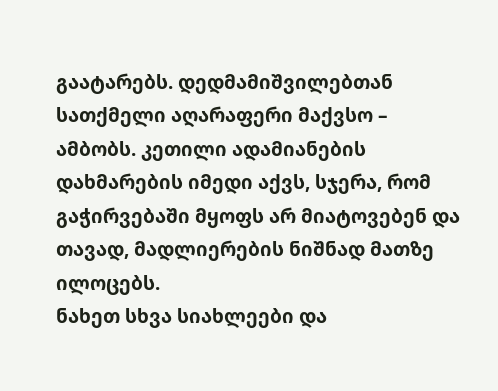გაატარებს. დედმამიშვილებთან სათქმელი აღარაფერი მაქვსო – ამბობს. კეთილი ადამიანების დახმარების იმედი აქვს, სჯერა, რომ გაჭირვებაში მყოფს არ მიატოვებენ და თავად, მადლიერების ნიშნად მათზე ილოცებს.
ნახეთ სხვა სიახლეები და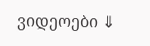ვიდეოები ⇓